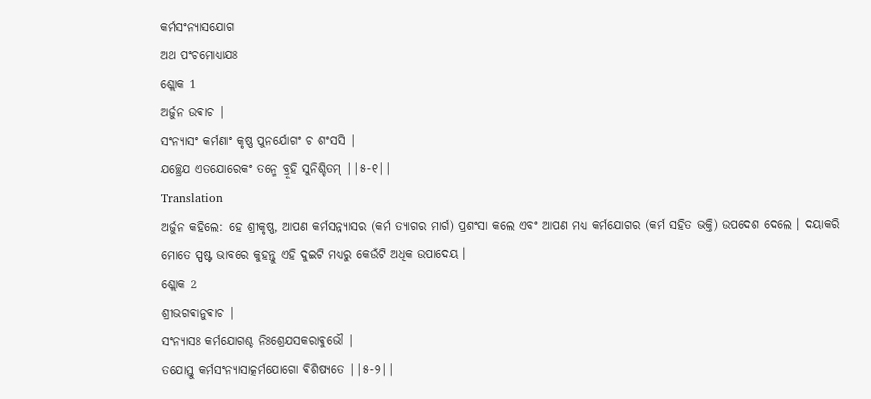କର୍ମସଂନ୍ଯାସଯୋଗ
ଅଥ ପଂଚମୋଧ୍ଯାଯଃ
ଶ୍ଲୋକ 1
ଅର୍ଜୁନ ଉଵାଚ |
ସଂନ୍ଯାସଂ କର୍ମଣାଂ କୃଷ୍ଣ ପୁନର୍ଯୋଗଂ ଚ ଶଂସସି |
ଯଚ୍ଛ୍ରେଯ ଏତଯୋରେକଂ ତନ୍ମେ ବ୍ରୂହି ସୁନିଶ୍ଚିତମ୍ ||୫-୧||
Translation
ଅର୍ଜୁନ କହିଲେ: ହେ ଶ୍ରୀକୃଷ୍ଣ, ଆପଣ କର୍ମସନ୍ନ୍ୟାସର (କର୍ମ ତ୍ୟାଗର ମାର୍ଗ) ପ୍ରଶଂସା କଲେ ଏବଂ ଆପଣ ମଧ୍ୟ କର୍ମଯୋଗର (କର୍ମ ସହିତ ଭକ୍ତି) ଉପଦେଶ ଦେଲେ । ଦୟାକରି ମୋତେ ସ୍ପଷ୍ଟ ଭାବରେ କୁହନ୍ତୁ ଏହି ଦୁଇଟି ମଧ୍ୟରୁ କେଉଁଟି ଅଧିକ ଉପାଦେୟ ।
ଶ୍ଲୋକ 2
ଶ୍ରୀଭଗଵାନୁଵାଚ |
ସଂନ୍ଯାସଃ କର୍ମଯୋଗଶ୍ଚ ନିଃଶ୍ରେଯସକରାଵୁଭୌ |
ତଯୋସ୍ତୁ କର୍ମସଂନ୍ଯାସାତ୍କର୍ମଯୋଗୋ ଵିଶିଷ୍ଯତେ ||୫-୨||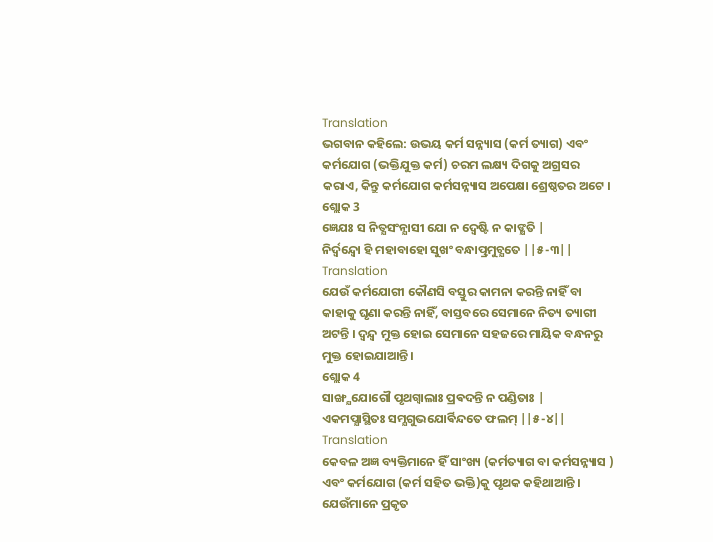Translation
ଭଗବାନ କହିଲେ: ଉଭୟ କର୍ମ ସନ୍ନ୍ୟାସ (କର୍ମ ତ୍ୟାଗ) ଏବଂ କର୍ମଯୋଗ (ଭକ୍ତିଯୁକ୍ତ କର୍ମ) ଚରମ ଲକ୍ଷ୍ୟ ଦିଗକୁ ଅଗ୍ରସର କରାଏ, କିନ୍ତୁ କର୍ମଯୋଗ କର୍ମସନ୍ନ୍ୟାସ ଅପେକ୍ଷା ଶ୍ରେଷ୍ଠତର ଅଟେ ।
ଶ୍ଲୋକ 3
ଜ୍ଞେଯଃ ସ ନିତ୍ଯସଂନ୍ଯାସୀ ଯୋ ନ ଦ୍ଵେଷ୍ଟି ନ କାଙ୍କ୍ଷତି |
ନିର୍ଦ୍ଵନ୍ଦ୍ଵୋ ହି ମହାବାହୋ ସୁଖଂ ବନ୍ଧାତ୍ପ୍ରମୁଚ୍ଯତେ ||୫-୩||
Translation
ଯେଉଁ କର୍ମଯୋଗୀ କୌଣସି ବସ୍ତୁର କାମନା କରନ୍ତି ନାହିଁ ବା କାହାକୁ ଘୃଣା କରନ୍ତି ନାହିଁ, ବାସ୍ତବରେ ସେମାନେ ନିତ୍ୟ ତ୍ୟାଗୀ ଅଟନ୍ତି । ଦ୍ୱନ୍ଦ୍ୱ ମୁକ୍ତ ହୋଇ ସେମାନେ ସହଜରେ ମାୟିକ ବନ୍ଧନରୁ ମୁକ୍ତ ହୋଇଯାଆନ୍ତି ।
ଶ୍ଲୋକ 4
ସାଙ୍ଖ୍ଯଯୋଗୌ ପୃଥଗ୍ବାଲାଃ ପ୍ରଵଦନ୍ତି ନ ପଣ୍ଡିତାଃ |
ଏକମପ୍ଯାସ୍ଥିତଃ ସମ୍ଯଗୁଭଯୋର୍ଵିନ୍ଦତେ ଫଲମ୍ ||୫-୪||
Translation
କେବଳ ଅଜ୍ଞ ବ୍ୟକ୍ତିମାନେ ହିଁ ସାଂଖ୍ୟ (କର୍ମତ୍ୟାଗ ବା କର୍ମସନ୍ନ୍ୟାସ ) ଏବଂ କର୍ମଯୋଗ (କର୍ମ ସହିତ ଭକ୍ତି)କୁ ପୃଥକ କହିଥାଆନ୍ତି । ଯେଉଁମାନେ ପ୍ରକୃତ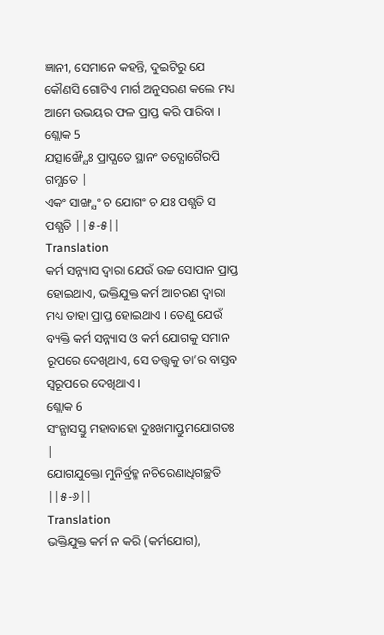ଜ୍ଞାନୀ, ସେମାନେ କହନ୍ତି, ଦୁଇଟିରୁ ଯେ କୌଣସି ଗୋଟିଏ ମାର୍ଗ ଅନୁସରଣ କଲେ ମଧ୍ୟ ଆମେ ଉଭୟର ଫଳ ପ୍ରାପ୍ତ କରି ପାରିବା ।
ଶ୍ଲୋକ 5
ଯତ୍ସାଙ୍ଖ୍ଯୈଃ ପ୍ରାପ୍ଯତେ ସ୍ଥାନଂ ତଦ୍ଯୋଗୈରପି ଗମ୍ଯତେ |
ଏକଂ ସାଙ୍ଖ୍ଯଂ ଚ ଯୋଗଂ ଚ ଯଃ ପଶ୍ଯତି ସ ପଶ୍ଯତି ||୫-୫||
Translation
କର୍ମ ସନ୍ନ୍ୟାସ ଦ୍ୱାରା ଯେଉଁ ଉଚ୍ଚ ସୋପାନ ପ୍ରାପ୍ତ ହୋଇଥାଏ, ଭକ୍ତିଯୁକ୍ତ କର୍ମ ଆଚରଣ ଦ୍ୱାରା ମଧ୍ୟ ତାହା ପ୍ରାପ୍ତ ହୋଇଥାଏ । ତେଣୁ ଯେଉଁ ବ୍ୟକ୍ତି କର୍ମ ସନ୍ନ୍ୟାସ ଓ କର୍ମ ଯୋଗକୁ ସମାନ ରୂପରେ ଦେଖିଥାଏ, ସେ ତତ୍ତ୍ୱକୁ ତା’ର ବାସ୍ତବ ସ୍ୱରୂପରେ ଦେଖିଥାଏ ।
ଶ୍ଲୋକ 6
ସଂନ୍ଯାସସ୍ତୁ ମହାବାହୋ ଦୁଃଖମାପ୍ତୁମଯୋଗତଃ |
ଯୋଗଯୁକ୍ତୋ ମୁନିର୍ବ୍ରହ୍ମ ନଚିରେଣାଧିଗଚ୍ଛତି ||୫-୬||
Translation
ଭକ୍ତିଯୁକ୍ତ କର୍ମ ନ କରି (କର୍ମଯୋଗ),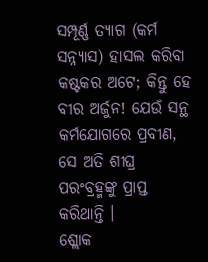ସମ୍ପୂର୍ଣ୍ଣ ତ୍ୟାଗ (କର୍ମ ସନ୍ନ୍ୟାସ) ହାସଲ କରିବା କଷ୍ଟକର ଅଟେ; କିନ୍ତୁ ହେ ବୀର ଅର୍ଜୁନ! ଯେଉଁ ସନ୍ଥ କର୍ମଯୋଗରେ ପ୍ରବୀଣ, ସେ ଅତି ଶୀଘ୍ର ପରଂବ୍ରହ୍ମଙ୍କୁ ପ୍ରାପ୍ତ କରିଥାନ୍ତି ।
ଶ୍ଲୋକ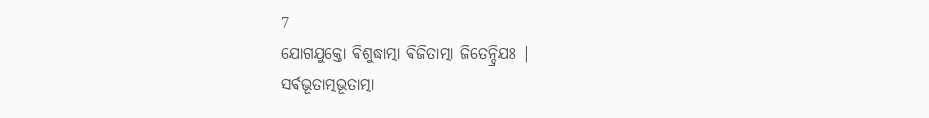7
ଯୋଗଯୁକ୍ତୋ ଵିଶୁଦ୍ଧାତ୍ମା ଵିଜିତାତ୍ମା ଜିତେନ୍ଦ୍ରିଯଃ |
ସର୍ଵଭୂତାତ୍ମଭୂତାତ୍ମା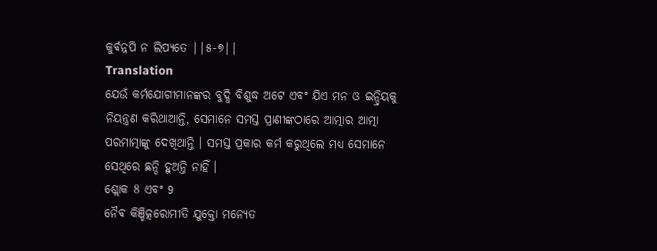କୁର୍ଵନ୍ନପି ନ ଲିପ୍ଯତେ ||୫-୭||
Translation
ଯେଉଁ କର୍ମଯୋଗୀମାନଙ୍କର ବୁଦ୍ଧି ବିଶୁଦ୍ଧ ଅଟେ ଏବଂ ଯିଏ ମନ ଓ ଇନ୍ଦ୍ରିୟକୁ ନିୟନ୍ତ୍ରଣ କରିଥାଆନ୍ତି, ସେମାନେ ସମସ୍ତ ପ୍ରାଣୀଙ୍କଠାରେ ଆତ୍ମାର ଆତ୍ମା ପରମାତ୍ମାଙ୍କୁ ଦେଖିଥାନ୍ତି । ସମସ୍ତ ପ୍ରକାର କର୍ମ କରୁଥିଲେ ମଧ୍ୟ ସେମାନେ ସେଥିରେ ଛନ୍ଦି ହୁଅନ୍ତି ନାହିଁ ।
ଶ୍ଲୋକ 8 ଏବଂ 9
ନୈଵ କିଞ୍ଚିତ୍କରୋମୀତି ଯୁକ୍ତୋ ମନ୍ଯେତ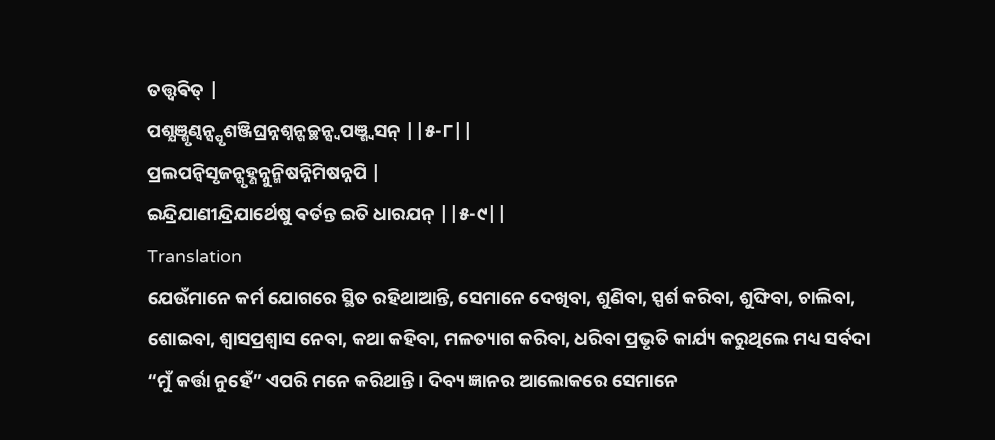ତତ୍ତ୍ଵଵିତ୍ |
ପଶ୍ଯଞ୍ଶୃଣ୍ଵନ୍ସ୍ପୃଶଞ୍ଜିଘ୍ରନ୍ନଶ୍ନନ୍ଗଚ୍ଛନ୍ସ୍ଵପଞ୍ଶ୍ଵସନ୍ ||୫-୮||
ପ୍ରଲପନ୍ଵିସୃଜନ୍ଗୃହ୍ଣନ୍ନୁନ୍ମିଷନ୍ନିମିଷନ୍ନପି |
ଇନ୍ଦ୍ରିଯାଣୀନ୍ଦ୍ରିଯାର୍ଥେଷୁ ଵର୍ତନ୍ତ ଇତି ଧାରଯନ୍ ||୫-୯||
Translation
ଯେଉଁମାନେ କର୍ମ ଯୋଗରେ ସ୍ଥିତ ରହିଥାଆନ୍ତି, ସେମାନେ ଦେଖିବା, ଶୁଣିବା, ସ୍ପର୍ଶ କରିବା, ଶୁଙ୍ଘିବା, ଚାଲିବା, ଶୋଇବା, ଶ୍ୱାସପ୍ରଶ୍ୱାସ ନେବା, କଥା କହିବା, ମଳତ୍ୟାଗ କରିବା, ଧରିବା ପ୍ରଭୃତି କାର୍ଯ୍ୟ କରୁଥିଲେ ମଧ୍ୟ ସର୍ବଦା “ମୁଁ କର୍ତ୍ତା ନୁହେଁ” ଏପରି ମନେ କରିଥାନ୍ତି । ଦିବ୍ୟ ଜ୍ଞାନର ଆଲୋକରେ ସେମାନେ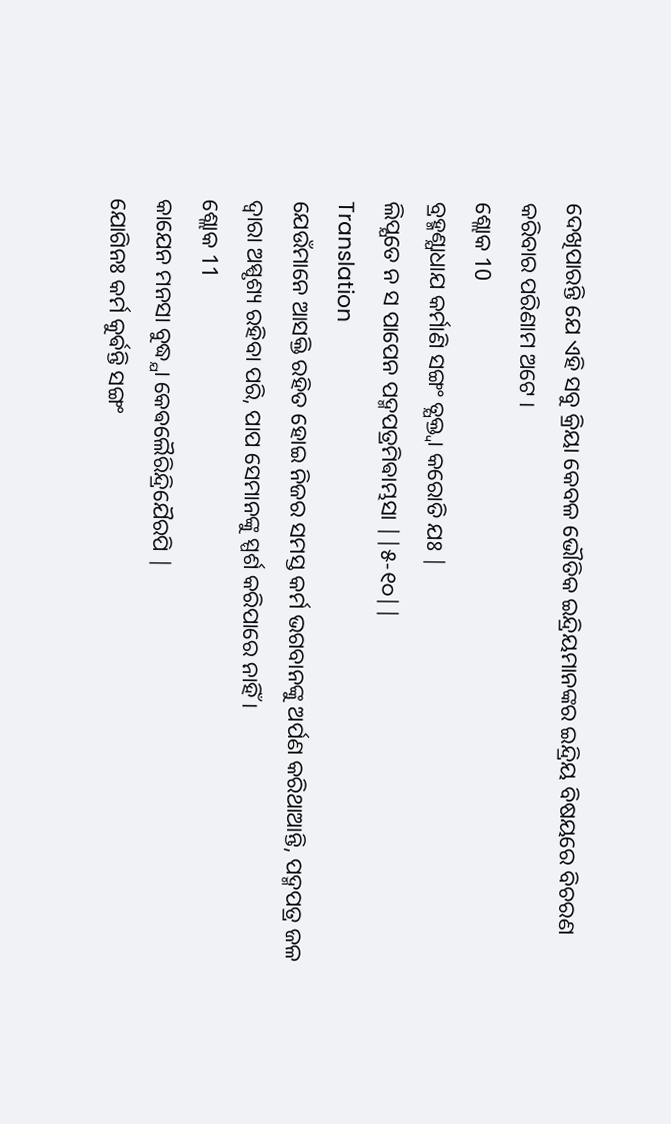ଦେଖିପାରନ୍ତି ଯେ ଏହି ସବୁ କ୍ରିୟା କେବଳ ଭୌତିକ ଇନ୍ଦ୍ରିୟମାନଙ୍କର ଇନ୍ଦ୍ରିୟ ବିଷୟରେ ବିଚରଣ କରିବାର ପରିଣାମ ଅଟେ ।
ଶ୍ଲୋକ 10
ବ୍ରହ୍ମଣ୍ଯାଧାଯ କର୍ମାଣି ସଙ୍ଗଂ ତ୍ଯକ୍ତ୍ଵା କରୋତି ଯଃ |
ଲିପ୍ଯତେ ନ ସ ପାପେନ ପଦ୍ମପତ୍ରମିଵାମ୍ଭସା ||୫-୧୦||
Translation
ଯେଉଁମାନେ ଆସକ୍ତି ରହିତ ହୋଇ ନିଜର ସମସ୍ତ କର୍ମ ଭଗବାନଙ୍କୁ ଅର୍ପଣ କରିଥାଆନ୍ତି, ପଦ୍ମପତ୍ର ଜଳ ଦ୍ୱାରା ଅସ୍ପୃଶ୍ୟ ରହିବା ପରି, ପାପ ସେମାନଙ୍କୁ ସ୍ପର୍ଶ କରିପାରେ ନାହିଁ ।
ଶ୍ଲୋକ 11
କାଯେନ ମନସା ବୁଦ୍ଧ୍ଯା କେଵଲୈରିନ୍ଦ୍ରିଯୈରପି |
ଯୋଗିନଃ କର୍ମ କୁର୍ଵନ୍ତି ସଙ୍ଗଂ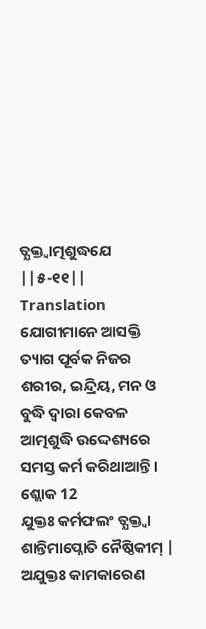ତ୍ଯକ୍ତ୍ଵାତ୍ମଶୁଦ୍ଧଯେ ||୫-୧୧||
Translation
ଯୋଗୀମାନେ ଆସକ୍ତି ତ୍ୟାଗ ପୂର୍ବକ ନିଜର ଶରୀର, ଇନ୍ଦ୍ରିୟ, ମନ ଓ ବୁଦ୍ଧି ଦ୍ୱାରା କେବଳ ଆତ୍ମଶୁଦ୍ଧି ଉଦ୍ଦେଶ୍ୟରେ ସମସ୍ତ କର୍ମ କରିଥାଆନ୍ତି ।
ଶ୍ଲୋକ 12
ଯୁକ୍ତଃ କର୍ମଫଲଂ ତ୍ଯକ୍ତ୍ଵା ଶାନ୍ତିମାପ୍ନୋତି ନୈଷ୍ଠିକୀମ୍ |
ଅଯୁକ୍ତଃ କାମକାରେଣ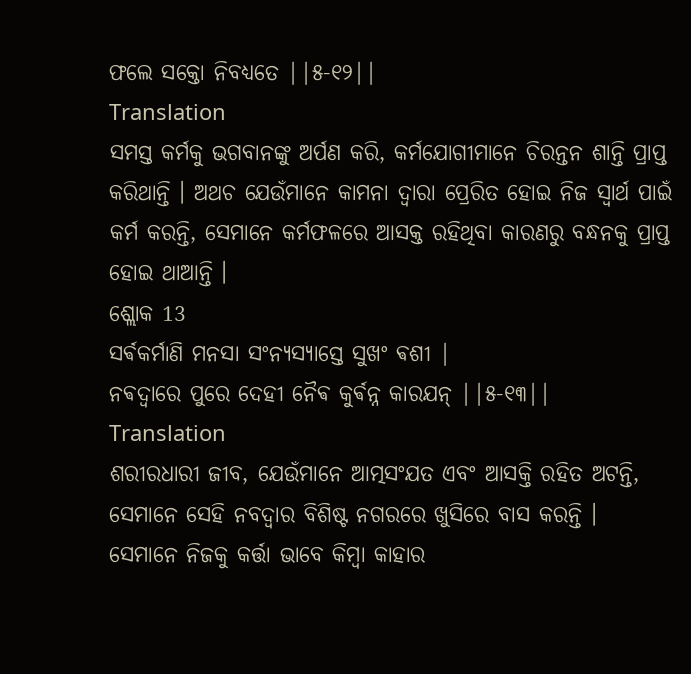ଫଲେ ସକ୍ତୋ ନିବଧ୍ଯତେ ||୫-୧୨||
Translation
ସମସ୍ତ କର୍ମକୁ ଭଗବାନଙ୍କୁ ଅର୍ପଣ କରି, କର୍ମଯୋଗୀମାନେ ଚିରନ୍ତନ ଶାନ୍ତି ପ୍ରାପ୍ତ କରିଥାନ୍ତି । ଅଥଚ ଯେଉଁମାନେ କାମନା ଦ୍ୱାରା ପ୍ରେରିତ ହୋଇ ନିଜ ସ୍ୱାର୍ଥ ପାଇଁ କର୍ମ କରନ୍ତି, ସେମାନେ କର୍ମଫଳରେ ଆସକ୍ତ ରହିଥିବା କାରଣରୁ ବନ୍ଧନକୁ ପ୍ରାପ୍ତ ହୋଇ ଥାଆନ୍ତି ।
ଶ୍ଲୋକ 13
ସର୍ଵକର୍ମାଣି ମନସା ସଂନ୍ଯସ୍ଯାସ୍ତେ ସୁଖଂ ଵଶୀ |
ନଵଦ୍ଵାରେ ପୁରେ ଦେହୀ ନୈଵ କୁର୍ଵନ୍ନ କାରଯନ୍ ||୫-୧୩||
Translation
ଶରୀରଧାରୀ ଜୀବ, ଯେଉଁମାନେ ଆତ୍ମସଂଯତ ଏବଂ ଆସକ୍ତି ରହିତ ଅଟନ୍ତି, ସେମାନେ ସେହି ନବଦ୍ୱାର ବିଶିଷ୍ଟ ନଗରରେ ଖୁସିରେ ବାସ କରନ୍ତି । ସେମାନେ ନିଜକୁ କର୍ତ୍ତା ଭାବେ କିମ୍ବା କାହାର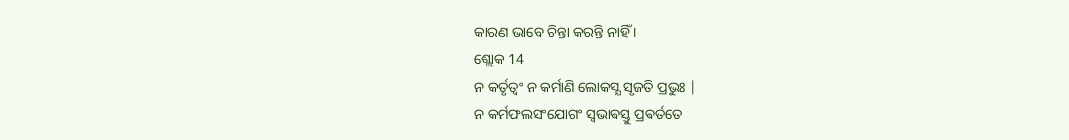କାରଣ ଭାବେ ଚିନ୍ତା କରନ୍ତି ନାହିଁ ।
ଶ୍ଲୋକ 14
ନ କର୍ତୃତ୍ଵଂ ନ କର୍ମାଣି ଲୋକସ୍ଯ ସୃଜତି ପ୍ରଭୁଃ |
ନ କର୍ମଫଲସଂଯୋଗଂ ସ୍ଵଭାଵସ୍ତୁ ପ୍ରଵର୍ତତେ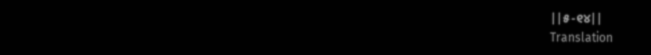||୫-୧୪||
Translation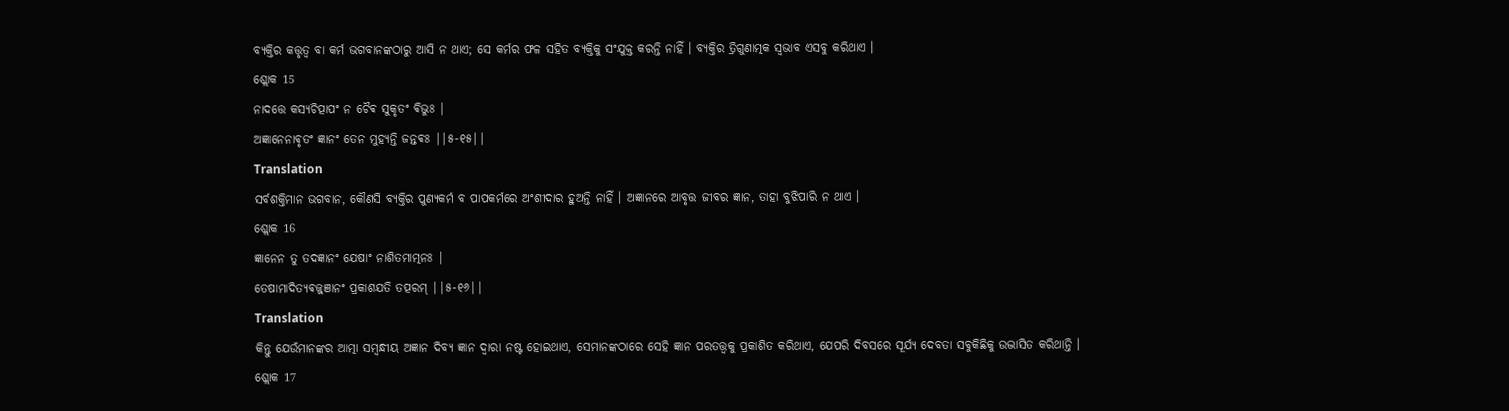ବ୍ୟକ୍ତିର କତ୍ତୃତ୍ୱ ବା କର୍ମ ଭଗବାନଙ୍କଠାରୁ ଆସି ନ ଥାଏ; ସେ କର୍ମର ଫଳ ସହିତ ବ୍ୟକ୍ତିକୁ ସଂଯୁକ୍ତ କରନ୍ତି ନାହିଁ । ବ୍ୟକ୍ତିର ତ୍ରିଗୁଣାତ୍ମକ ସ୍ୱଭାବ ଏସବୁ କରିଥାଏ ।
ଶ୍ଲୋକ 15
ନାଦତ୍ତେ କସ୍ଯଚିତ୍ପାପଂ ନ ଚୈଵ ସୁକୃତଂ ଵିଭୁଃ |
ଅଜ୍ଞାନେନାଵୃତଂ ଜ୍ଞାନଂ ତେନ ମୁହ୍ଯନ୍ତି ଜନ୍ତଵଃ ||୫-୧୫||
Translation
ସର୍ବଶକ୍ତିମାନ ଭଗବାନ, କୌଣସି ବ୍ୟକ୍ତିର ପୁଣ୍ୟକର୍ମ ବ ପାପକର୍ମରେ ଅଂଶୀଦାର ହୁଅନ୍ତି ନାହିଁ । ଅଜ୍ଞାନରେ ଆବୃତ୍ତ ଜୀବର ଜ୍ଞାନ, ତାହା ବୁଝିପାରି ନ ଥାଏ ।
ଶ୍ଲୋକ 16
ଜ୍ଞାନେନ ତୁ ତଦଜ୍ଞାନଂ ଯେଷାଂ ନାଶିତମାତ୍ମନଃ |
ତେଷାମାଦିତ୍ଯଵଜ୍ଜ୍ଞାନଂ ପ୍ରକାଶଯତି ତତ୍ପରମ୍ ||୫-୧୬||
Translation
କିନ୍ତୁ ଯେଉଁମାନଙ୍କର ଆତ୍ମା ସମ୍ବନ୍ଧୀୟ ଅଜ୍ଞାନ ଦିବ୍ୟ ଜ୍ଞାନ ଦ୍ୱାରା ନଷ୍ଟ ହୋଇଥାଏ, ସେମାନଙ୍କଠାରେ ସେହି ଜ୍ଞାନ ପରତତ୍ତ୍ୱକୁ ପ୍ରକାଶିତ କରିଥାଏ, ଯେପରି ଦିବସରେ ସୂର୍ଯ୍ୟ ଦେବତା ସବୁକିଛିକୁ ଉଦ୍ଭାସିତ କରିଥାନ୍ତି ।
ଶ୍ଲୋକ 17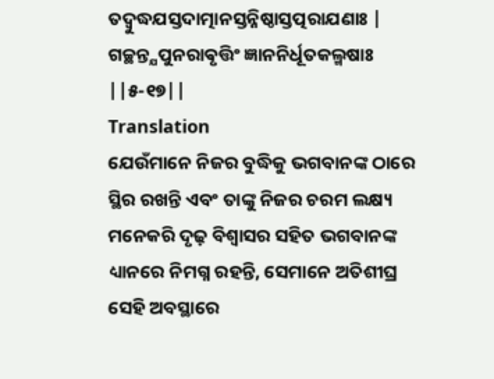ତଦ୍ବୁଦ୍ଧଯସ୍ତଦାତ୍ମାନସ୍ତନ୍ନିଷ୍ଠାସ୍ତତ୍ପରାଯଣାଃ |
ଗଚ୍ଛନ୍ତ୍ଯପୁନରାଵୃତ୍ତିଂ ଜ୍ଞାନନିର୍ଧୂତକଲ୍ମଷାଃ ||୫-୧୭||
Translation
ଯେଉଁମାନେ ନିଜର ବୁଦ୍ଧିକୁ ଭଗବାନଙ୍କ ଠାରେ ସ୍ଥିର ରଖନ୍ତି ଏବଂ ତାଙ୍କୁ ନିଜର ଚରମ ଲକ୍ଷ୍ୟ ମନେକରି ଦୃଢ଼ ବିଶ୍ୱାସର ସହିତ ଭଗବାନଙ୍କ ଧ୍ୟାନରେ ନିମଗ୍ନ ରହନ୍ତି, ସେମାନେ ଅତିଶୀଘ୍ର ସେହି ଅବସ୍ଥାରେ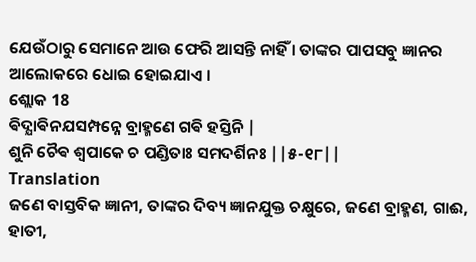ଯେଉଁଠାରୁ ସେମାନେ ଆଉ ଫେରି ଆସନ୍ତି ନାହିଁ । ତାଙ୍କର ପାପସବୁ ଜ୍ଞାନର ଆଲୋକରେ ଧୋଇ ହୋଇଯାଏ ।
ଶ୍ଲୋକ 18
ଵିଦ୍ଯାଵିନଯସମ୍ପନ୍ନେ ବ୍ରାହ୍ମଣେ ଗଵି ହସ୍ତିନି |
ଶୁନି ଚୈଵ ଶ୍ଵପାକେ ଚ ପଣ୍ଡିତାଃ ସମଦର୍ଶିନଃ ||୫-୧୮||
Translation
ଜଣେ ବାସ୍ତବିକ ଜ୍ଞାନୀ, ତାଙ୍କର ଦିବ୍ୟ ଜ୍ଞାନଯୁକ୍ତ ଚକ୍ଷୁରେ, ଜଣେ ବ୍ରାହ୍ମଣ, ଗାଈ, ହାତୀ,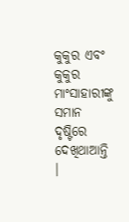କୁକୁର ଏବଂ କୁକୁର ମାଂସାହାରୀଙ୍କୁ ସମାନ ଦୃଷ୍ଟିରେ ଦେଖିଥାଆନ୍ତି ।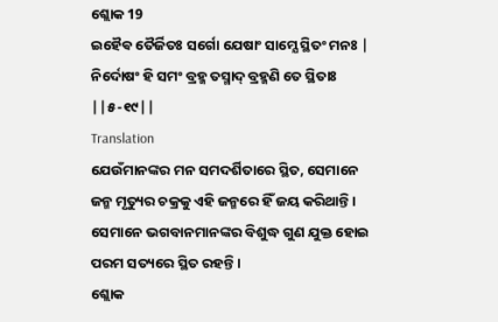ଶ୍ଲୋକ 19
ଇହୈଵ ତୈର୍ଜିତଃ ସର୍ଗୋ ଯେଷାଂ ସାମ୍ଯେ ସ୍ଥିତଂ ମନଃ |
ନିର୍ଦୋଷଂ ହି ସମଂ ବ୍ରହ୍ମ ତସ୍ମାଦ୍ ବ୍ରହ୍ମଣି ତେ ସ୍ଥିତାଃ ||୫-୧୯||
Translation
ଯେଉଁମାନଙ୍କର ମନ ସମଦର୍ଶିତାରେ ସ୍ଥିତ, ସେମାନେ ଜନ୍ମ ମୃତ୍ୟୁର ଚକ୍ରକୁ ଏହି ଜନ୍ମରେ ହିଁ ଜୟ କରିଥାନ୍ତି । ସେମାନେ ଭଗବାନମାନଙ୍କର ବିଶୁଦ୍ଧ ଗୁଣ ଯୁକ୍ତ ହୋଇ ପରମ ସତ୍ୟରେ ସ୍ଥିତ ରହନ୍ତି ।
ଶ୍ଲୋକ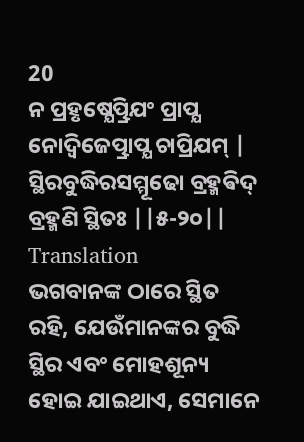20
ନ ପ୍ରହୃଷ୍ଯେତ୍ପ୍ରିଯଂ ପ୍ରାପ୍ଯ ନୋଦ୍ଵିଜେତ୍ପ୍ରାପ୍ଯ ଚାପ୍ରିଯମ୍ |
ସ୍ଥିରବୁଦ୍ଧିରସମ୍ମୂଢୋ ବ୍ରହ୍ମଵିଦ୍ ବ୍ରହ୍ମଣି ସ୍ଥିତଃ ||୫-୨୦||
Translation
ଭଗବାନଙ୍କ ଠାରେ ସ୍ଥିତ ରହି, ଯେଉଁମାନଙ୍କର ବୁଦ୍ଧି ସ୍ଥିର ଏବଂ ମୋହଶୂନ୍ୟ ହୋଇ ଯାଇଥାଏ, ସେମାନେ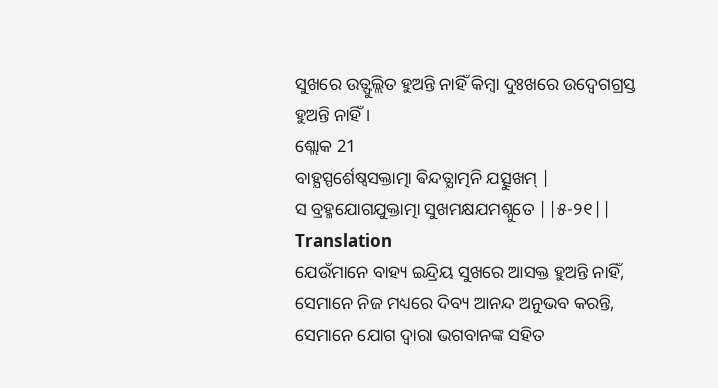ସୁଖରେ ଉତ୍ଫୁଲ୍ଲିତ ହୁଅନ୍ତି ନାହିଁ କିମ୍ବା ଦୁଃଖରେ ଉଦ୍ବେଗଗ୍ରସ୍ତ ହୁଅନ୍ତି ନାହିଁ ।
ଶ୍ଲୋକ 21
ବାହ୍ଯସ୍ପର୍ଶେଷ୍ଵସକ୍ତାତ୍ମା ଵିନ୍ଦତ୍ଯାତ୍ମନି ଯତ୍ସୁଖମ୍ |
ସ ବ୍ରହ୍ମଯୋଗଯୁକ୍ତାତ୍ମା ସୁଖମକ୍ଷଯମଶ୍ନୁତେ ||୫-୨୧||
Translation
ଯେଉଁମାନେ ବାହ୍ୟ ଇନ୍ଦ୍ରିୟ ସୁଖରେ ଆସକ୍ତ ହୁଅନ୍ତି ନାହିଁ, ସେମାନେ ନିଜ ମଧ୍ୟରେ ଦିବ୍ୟ ଆନନ୍ଦ ଅନୁଭବ କରନ୍ତି, ସେମାନେ ଯୋଗ ଦ୍ୱାରା ଭଗବାନଙ୍କ ସହିତ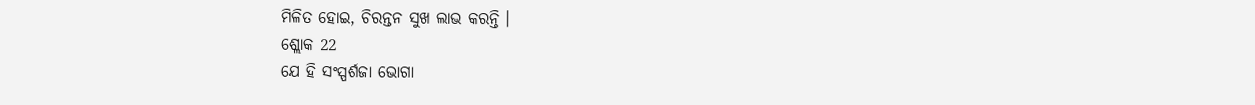ମିଳିତ ହୋଇ, ଚିରନ୍ତନ ସୁଖ ଲାଭ କରନ୍ତି ।
ଶ୍ଲୋକ 22
ଯେ ହି ସଂସ୍ପର୍ଶଜା ଭୋଗା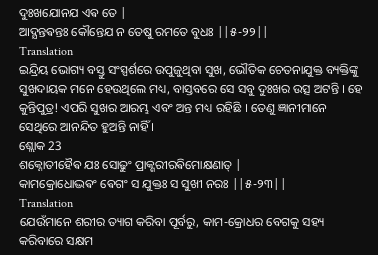ଦୁଃଖଯୋନଯ ଏଵ ତେ |
ଆଦ୍ଯନ୍ତଵନ୍ତଃ କୌନ୍ତେଯ ନ ତେଷୁ ରମତେ ବୁଧଃ ||୫-୨୨||
Translation
ଇନ୍ଦ୍ରିୟ ଭୋଗ୍ୟ ବସ୍ତୁ ସଂସ୍ପର୍ଶରେ ଉପୁଜୁଥିବା ସୁଖ, ଭୌତିକ ଚେତନାଯୁକ୍ତ ବ୍ୟକ୍ତିଙ୍କୁ ସୁଖଦାୟକ ମନେ ହେଉଥିଲେ ମଧ୍ୟ, ବାସ୍ତବରେ ସେ ସବୁ ଦୁଃଖର ଉତ୍ସ ଅଟନ୍ତି । ହେ କୁନ୍ତିପୁତ୍ର! ଏପରି ସୁଖର ଆରମ୍ଭ ଏବଂ ଅନ୍ତ ମଧ୍ୟ ରହିଛି । ତେଣୁ ଜ୍ଞାନୀମାନେ ସେଥିରେ ଆନନ୍ଦିତ ହୁଅନ୍ତି ନାହିଁ ।
ଶ୍ଲୋକ 23
ଶକ୍ନୋତୀହୈଵ ଯଃ ସୋଢୁଂ ପ୍ରାକ୍ଶରୀରଵିମୋକ୍ଷଣାତ୍ |
କାମକ୍ରୋଧୋଦ୍ଭଵଂ ଵେଗଂ ସ ଯୁକ୍ତଃ ସ ସୁଖୀ ନରଃ ||୫-୨୩||
Translation
ଯେଉଁମାନେ ଶରୀର ତ୍ୟାଗ କରିବା ପୂର୍ବରୁ, କାମ-କ୍ରୋଧର ବେଗକୁ ସହ୍ୟ କରିବାରେ ସକ୍ଷମ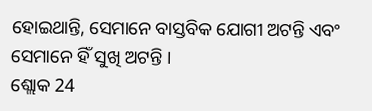ହୋଇଥାନ୍ତି, ସେମାନେ ବାସ୍ତବିକ ଯୋଗୀ ଅଟନ୍ତି ଏବଂ ସେମାନେ ହିଁ ସୁଖି ଅଟନ୍ତି ।
ଶ୍ଲୋକ 24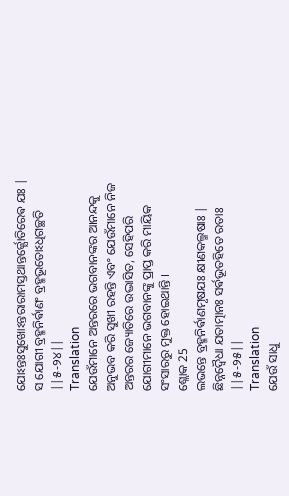ଯୋଽନ୍ତଃସୁଖୋଽନ୍ତରାରାମସ୍ତଥାନ୍ତର୍ଜ୍ଯୋତିରେଵ ଯଃ |
ସ ଯୋଗୀ ବ୍ରହ୍ମନିର୍ଵାଣଂ ବ୍ରହ୍ମଭୂତୋଽଧିଗଚ୍ଛତି ||୫-୨୪||
Translation
ଯେଉଁମାନେ ଅନ୍ତରରେ ଭଗବାନଙ୍କର ଆନନ୍ଦକୁ ଅନୁଭବ କରି ସୁଖୀ ରହନ୍ତି ଏବଂ ଯେଉଁମାନେ ନିଜ ଅନ୍ତରର ଜ୍ୟୋତିରେ ଉଦ୍ଭାସିତ, ସେହିପରି ଯୋଗୀମାନେ ଭଗବାନଙ୍କୁ ପ୍ରାପ୍ତ କରି ମାୟିକ ସଂସାରରୁ ମୁକ୍ତ ହୋଇଥାନ୍ତି ।
ଶ୍ଲୋକ 25
ଲଭନ୍ତେ ବ୍ରହ୍ମନିର୍ଵାଣମୃଷଯଃ କ୍ଷୀଣକଲ୍ମଷାଃ |
ଛିନ୍ନଦ୍ଵୈଧା ଯତାତ୍ମାନଃ ସର୍ଵଭୂତହିତେ ରତାଃ ||୫-୨୫||
Translation
ଯେଉଁ ସାଧୁ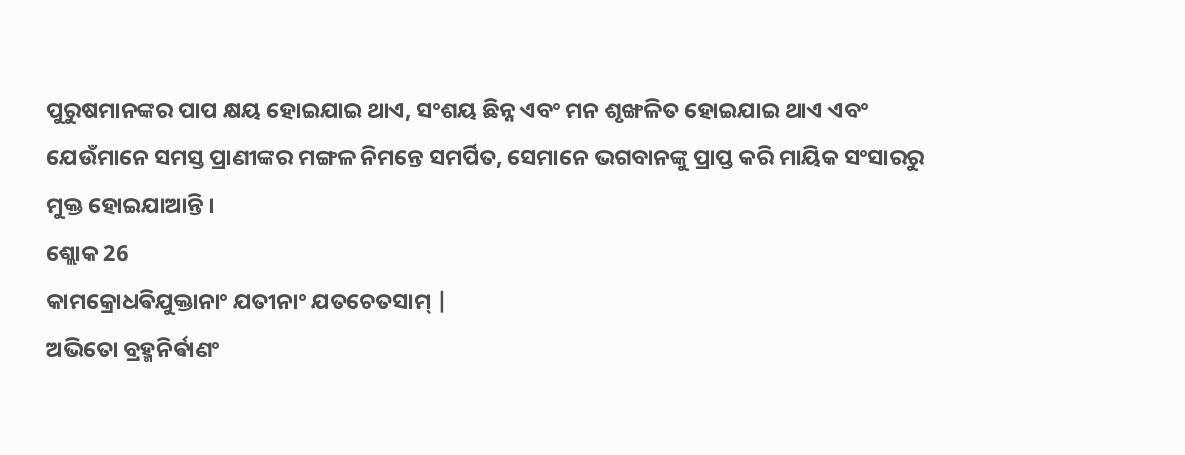ପୁରୁଷମାନଙ୍କର ପାପ କ୍ଷୟ ହୋଇଯାଇ ଥାଏ, ସଂଶୟ ଛିନ୍ନ ଏବଂ ମନ ଶୃଙ୍ଖଳିତ ହୋଇଯାଇ ଥାଏ ଏବଂ ଯେଉଁମାନେ ସମସ୍ତ ପ୍ରାଣୀଙ୍କର ମଙ୍ଗଳ ନିମନ୍ତେ ସମର୍ପିତ, ସେମାନେ ଭଗବାନଙ୍କୁ ପ୍ରାପ୍ତ କରି ମାୟିକ ସଂସାରରୁ ମୁକ୍ତ ହୋଇଯାଆନ୍ତି ।
ଶ୍ଲୋକ 26
କାମକ୍ରୋଧଵିଯୁକ୍ତାନାଂ ଯତୀନାଂ ଯତଚେତସାମ୍ |
ଅଭିତୋ ବ୍ରହ୍ମନିର୍ଵାଣଂ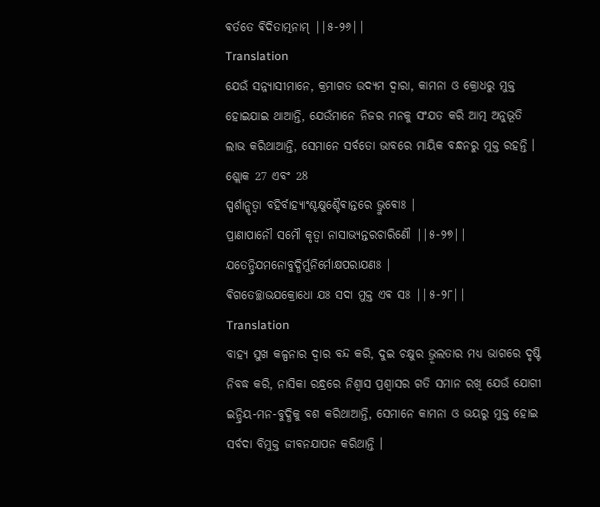ଵର୍ତତେ ଵିଦିତାତ୍ମନାମ୍ ||୫-୨୬||
Translation
ଯେଉଁ ସନ୍ନ୍ୟାସୀମାନେ, କ୍ରମାଗତ ଉଦ୍ୟମ ଦ୍ୱାରା, କାମନା ଓ କ୍ରୋଧରୁ ମୁକ୍ତ ହୋଇଯାଇ ଥାଆନ୍ତି, ଯେଉଁମାନେ ନିଜର ମନକୁ ସଂଯତ କରି ଆତ୍ମ ଅନୁଭୂତି ଲାଭ କରିଥାଆନ୍ତି, ସେମାନେ ସର୍ବତୋ ଭାବରେ ମାୟିକ ବନ୍ଧନରୁ ମୁକ୍ତ ରହନ୍ତି ।
ଶ୍ଲୋକ 27 ଏବଂ 28
ସ୍ପର୍ଶାନ୍କୃତ୍ଵା ବହିର୍ବାହ୍ଯାଂଶ୍ଚକ୍ଷୁଶ୍ଚୈଵାନ୍ତରେ ଭ୍ରୁଵୋଃ |
ପ୍ରାଣାପାନୌ ସମୌ କୃତ୍ଵା ନାସାଭ୍ଯନ୍ତରଚାରିଣୌ ||୫-୨୭||
ଯତେନ୍ଦ୍ରିଯମନୋବୁଦ୍ଧିର୍ମୁନିର୍ମୋକ୍ଷପରାଯଣଃ |
ଵିଗତେଚ୍ଛାଭଯକ୍ରୋଧୋ ଯଃ ସଦା ମୁକ୍ତ ଏଵ ସଃ ||୫-୨୮||
Translation
ବାହ୍ୟ ସୁଖ କଳ୍ପନାର ଦ୍ୱାର ବନ୍ଦ କରି, ଦୁଇ ଚକ୍ଷୁର ଭ୍ରୂଲତାର ମଧ୍ୟ ଭାଗରେ ଦୃଷ୍ଟି ନିବଦ୍ଧ କରି, ନାସିକା ରନ୍ଧ୍ରରେ ନିଶ୍ୱାସ ପ୍ରଶ୍ୱାସର ଗତି ସମାନ ରଖି ଯେଉଁ ଯୋଗୀ ଇନ୍ଦ୍ରିୟ-ମନ-ବୁଦ୍ଧିକୁ ବଶ କରିଥାଆନ୍ତି, ସେମାନେ କାମନା ଓ ଭୟରୁ ମୁକ୍ତ ହୋଇ ସର୍ବଦା ବିମୁକ୍ତ ଜୀବନଯାପନ କରିଥାନ୍ତି ।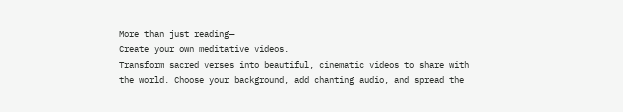More than just reading—
Create your own meditative videos.
Transform sacred verses into beautiful, cinematic videos to share with the world. Choose your background, add chanting audio, and spread the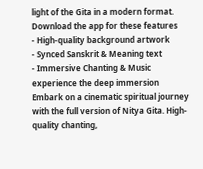light of the Gita in a modern format.
Download the app for these features
- High-quality background artwork
- Synced Sanskrit & Meaning text
- Immersive Chanting & Music
experience the deep immersion
Embark on a cinematic spiritual journey with the full version of Nitya Gita. High-quality chanting,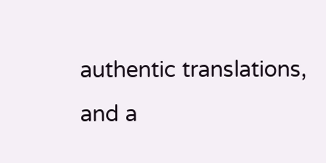authentic translations, and a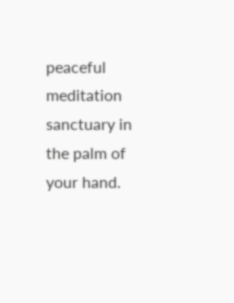peaceful meditation sanctuary in the palm of your hand.